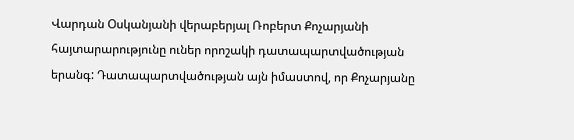Վարդան Օսկանյանի վերաբերյալ Ռոբերտ Քոչարյանի հայտարարությունը ուներ որոշակի դատապարտվածության երանգ: Դատապարտվածության այն իմաստով, որ Քոչարյանը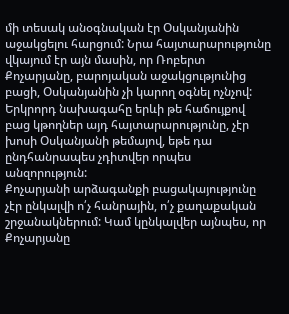մի տեսակ անօգնական էր Օսկանյանին աջակցելու հարցում: Նրա հայտարարությունը վկայում էր այն մասին, որ Ռոբերտ Քոչարյանը, բարոյական աջակցությունից բացի, Օսկանյանին չի կարող օգնել ոչնչով: Երկրորդ նախագահը երևի թե հաճույքով բաց կթողներ այդ հայտարարությունը, չէր խոսի Օսկանյանի թեմայով, եթե դա ընդհանրապես չդիտվեր որպես անզորություն:
Քոչարյանի արձագանքի բացակայությունը չէր ընկալվի ո՛չ հանրային, ո՛չ քաղաքական շրջանակներում: Կամ կընկալվեր այնպես, որ Քոչարյանը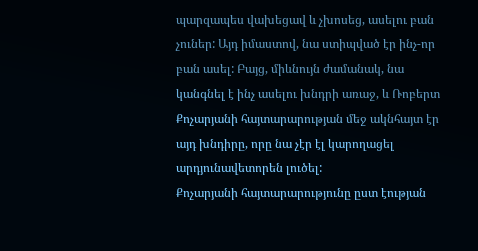պարզապես վախեցավ և չխոսեց, ասելու բան չուներ: Այդ իմաստով, նա ստիպված էր ինչ-որ բան ասել: Բայց, միևնույն ժամանակ, նա կանգնել է ինչ ասելու խնդրի առաջ, և Ռոբերտ Քոչարյանի հայտարարության մեջ ակնհայտ էր այդ խնդիրը, որը նա չէր էլ կարողացել արդյունավետորեն լուծել:
Քոչարյանի հայտարարությունը ըստ էության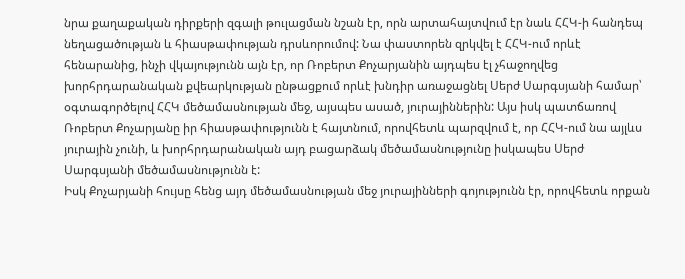նրա քաղաքական դիրքերի զգալի թուլացման նշան էր, որն արտահայտվում էր նաև ՀՀԿ-ի հանդեպ նեղացածության և հիասթափության դրսևորումով: Նա փաստորեն զրկվել է ՀՀԿ-ում որևէ հենարանից, ինչի վկայությունն այն էր, որ Ռոբերտ Քոչարյանին այդպես էլ չհաջողվեց խորհրդարանական քվեարկության ընթացքում որևէ խնդիր առաջացնել Սերժ Սարգսյանի համար՝ օգտագործելով ՀՀԿ մեծամասնության մեջ, այսպես ասած, յուրայիններին: Այս իսկ պատճառով Ռոբերտ Քոչարյանը իր հիասթափությունն է հայտնում, որովհետև պարզվում է, որ ՀՀԿ-ում նա այլևս յուրային չունի, և խորհրդարանական այդ բացարձակ մեծամասնությունը իսկապես Սերժ Սարգսյանի մեծամասնությունն է:
Իսկ Քոչարյանի հույսը հենց այդ մեծամասնության մեջ յուրայինների գոյությունն էր, որովհետև որքան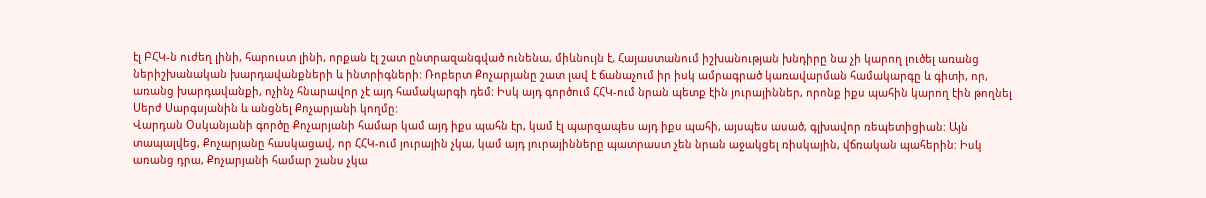էլ ԲՀԿ-ն ուժեղ լինի, հարուստ լինի, որքան էլ շատ ընտրազանգված ունենա, միևնույն է, Հայաստանում իշխանության խնդիրը նա չի կարող լուծել առանց ներիշխանական խարդավանքների և ինտրիգների: Ռոբերտ Քոչարյանը շատ լավ է ճանաչում իր իսկ ամրագրած կառավարման համակարգը և գիտի, որ, առանց խարդավանքի, ոչինչ հնարավոր չէ այդ համակարգի դեմ: Իսկ այդ գործում ՀՀԿ-ում նրան պետք էին յուրայիններ, որոնք իքս պահին կարող էին թողնել Սերժ Սարգսյանին և անցնել Քոչարյանի կողմը:
Վարդան Օսկանյանի գործը Քոչարյանի համար կամ այդ իքս պահն էր, կամ էլ պարզապես այդ իքս պահի, այսպես ասած, գլխավոր ռեպետիցիան: Այն տապալվեց, Քոչարյանը հասկացավ, որ ՀՀԿ-ում յուրային չկա, կամ այդ յուրայինները պատրաստ չեն նրան աջակցել ռիսկային, վճռական պահերին: Իսկ առանց դրա, Քոչարյանի համար շանս չկա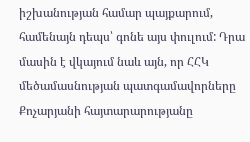իշխանության համար պայքարում, համենայն դեպս՝ գոնե այս փուլում: Դրա մասին է վկայում նաև այն, որ ՀՀԿ մեծամասնության պատգամավորները Քոչարյանի հայտարարությանը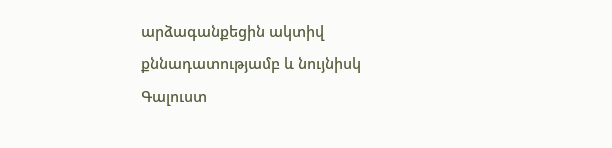արձագանքեցին ակտիվ քննադատությամբ և նույնիսկ Գալուստ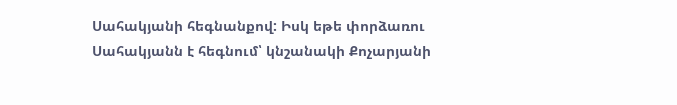Սահակյանի հեգնանքով: Իսկ եթե փորձառու Սահակյանն է հեգնում՝ կնշանակի Քոչարյանի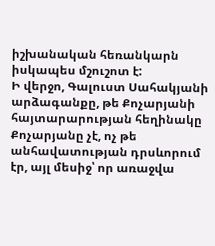իշխանական հեռանկարն իսկապես մշուշոտ է:
Ի վերջո, Գալուստ Սահակյանի արձագանքը, թե Քոչարյանի հայտարարության հեղինակը Քոչարյանը չէ, ոչ թե անհավատության դրսևորում էր, այլ մեսիջ՝ որ առաջվա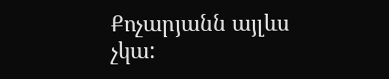Քոչարյանն այլևս չկա: